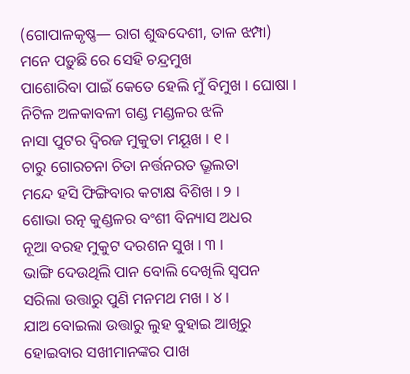(ଗୋପାଳକୃଷ୍ଣ— ରାଗ ଶୁଦ୍ଧଦେଶୀ, ତାଳ ଝମ୍ପା)
ମନେ ପଡ଼ୁଛି ରେ ସେହି ଚନ୍ଦ୍ରମୁଖ
ପାଶୋରିବା ପାଇଁ କେତେ ହେଲି ମୁଁ ବିମୁଖ । ଘୋଷା ।
ନିଟିଳ ଅଳକାବଳୀ ଗଣ୍ଡ ମଣ୍ଡଳର ଝଳି
ନାସା ପୁଟର ଦ୍ୱିରଜ ମୁକୁତା ମୟୂଖ । ୧ ।
ଚାରୁ ଗୋରଚନା ଚିତା ନର୍ତ୍ତନରତ ଭ୍ରୂଲତା
ମନ୍ଦେ ହସି ଫିଙ୍ଗିବାର କଟାକ୍ଷ ବିଶିଖ । ୨ ।
ଶୋଭା ରତ୍ନ କୁଣ୍ଡଳର ବଂଶୀ ବିନ୍ୟାସ ଅଧର
ନୂଆ ବରହ ମୁକୁଟ ଦରଶନ ସୁଖ । ୩ ।
ଭାଙ୍ଗି ଦେଉଥିଲି ପାନ ବୋଲି ଦେଖିଲି ସ୍ୱପନ
ସରିଲା ଉତ୍ତାରୁ ପୁଣି ମନମଥ ମଖ । ୪ ।
ଯାଅ ବୋଇଲା ଉତ୍ତାରୁ ଲୁହ ବୁହାଇ ଆଖିରୁ
ହୋଇବାର ସଖୀମାନଙ୍କର ପାଖ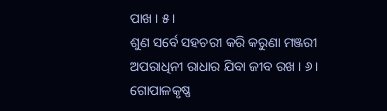ପାଖ । ୫ ।
ଶୁଣ ସର୍ବେ ସହଚରୀ କରି କରୁଣା ମଞ୍ଜରୀ
ଅପରାଧିନୀ ରାଧାର ଯିବା ଜୀବ ରଖ । ୬ ।
ଗୋପାଳକୃଷ୍ଣ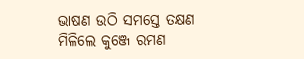ଭାଷଣ ଉଠି ସମସ୍ତେ ତକ୍ଷଣ
ମିଳିଲେ କୁଞ୍ଜେ ରମଣ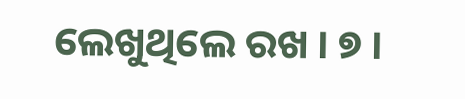ଲେଖୁଥିଲେ ରଖ । ୭ ।